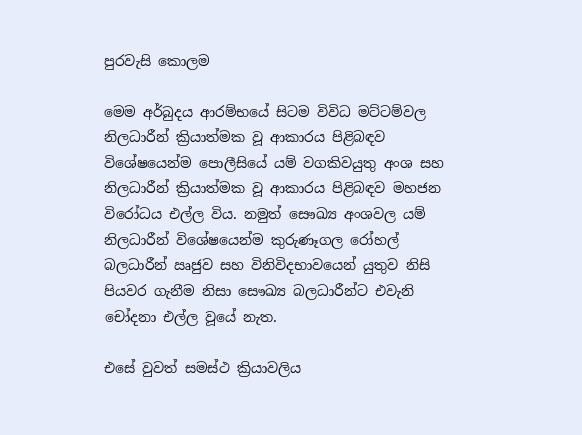පුරවැසි කොලම

මෙම අර්බුදය ආරම්භයේ සිටම විවිධ මට්ටම්වල නිලධාරීන් ක්‍රියාත්මක වූ ආකාරය පිළිබඳව විශේෂයෙන්ම පොලීසියේ යම් වගකිවයුතු අංශ සහ නිලධාරීන් ක්‍රියාත්මක වූ ආකාරය පිළිබඳව මහජන විරෝධය එල්ල විය. නමුත් සෞඛ්‍ය අංශවල යම් නිලධාරීන් විශේෂයෙන්ම කුරුණෑගල රෝහල් බලධාරීන් ඍජුව සහ විනිවිදභාවයෙන් යුතුව නිසි පියවර ගැනීම නිසා සෞඛ්‍ය බලධාරීන්ට එවැනි චෝදනා එල්ල වූයේ නැත.

එසේ වුවත් සමස්ථ ක්‍රියාවලිය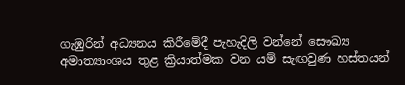ගැඹුරින් අධ්‍යනය කිරීමේදී පැහැදිලි වන්නේ සෞඛ්‍ය අමාත්‍යාංශය තුළ ක්‍රියාත්මක වන යම් සැඟවුණ හස්තයන්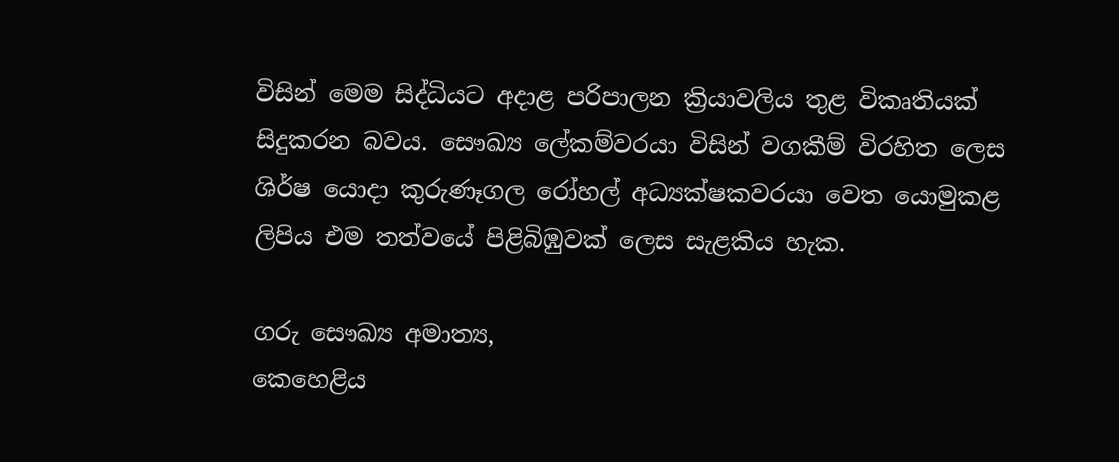විසින් මෙම සිද්ධියට අදාළ පරිපාලන ක්‍රියාවලිය තුළ විකෘතියක් සිදුකරන බවය. සෞඛ්‍ය ලේකම්වරයා විසින් වගකීම් විරහිත ලෙස ශිර්ෂ යොදා කුරුණෑගල රෝහල් අධ්‍යක්ෂකවරයා වෙත යොමුකළ ලිපිය එම තත්වයේ පිළිබිඹුවක් ලෙස සැළකිය හැක.

ගරු සෞඛ්‍ය අමාත්‍ය,
කෙහෙළිය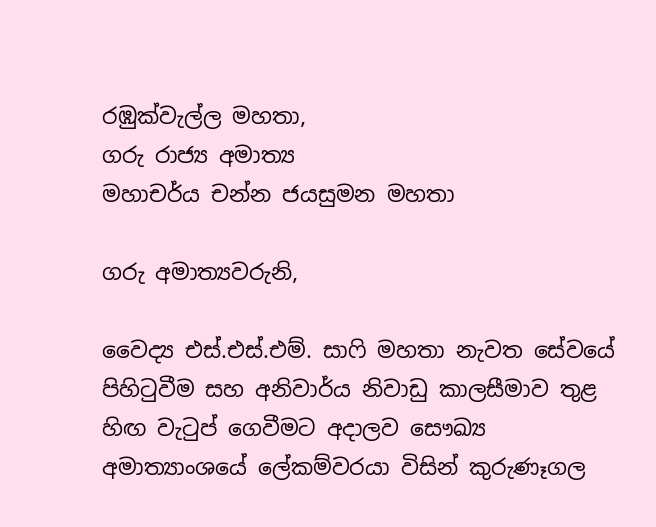රඹුක්වැල්ල මහතා,
ගරු රාජ්‍ය අමාත්‍ය
මහාචර්ය චන්න ජයසුමන මහතා

ගරු අමාත්‍යවරුනි,

වෛද්‍ය එස්.එස්.එම්. සාෆි මහතා නැවත සේවයේ පිහිටුවීම සහ අනිවාර්ය නිවාඩු කාලසීමාව තුළ හිඟ වැටුප් ගෙවීමට අදාලව සෞඛ්‍ය අමාත්‍යාංශයේ ලේකම්වරයා විසින් කුරුණෑගල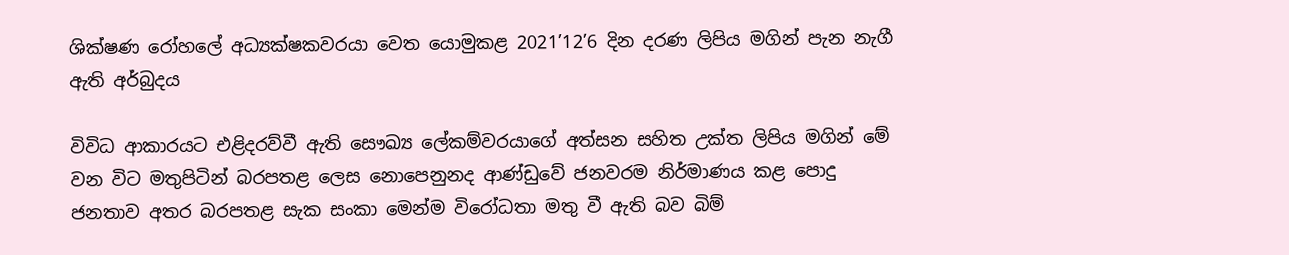ශික්ෂණ රෝහලේ අධ්‍යක්ෂකවරයා වෙත යොමුකළ 2021’12’6 දින දරණ ලිපිය මගින් පැන නැගී ඇති අර්බුදය

විවිධ ආකාරයට එළිදරව්වී ඇති සෞඛ්‍ය ලේකම්වරයාගේ අත්සන සහිත උක්ත ලිපිය මගින් මේ වන විට මතුපිටින් බරපතළ ලෙස නොපෙනුනද ආණ්ඩුවේ ජනවරම නිර්මාණය කළ පොදු ජනතාව අතර බරපතළ සැක සංකා මෙන්ම විරෝධතා මතු වී ඇති බව බිම්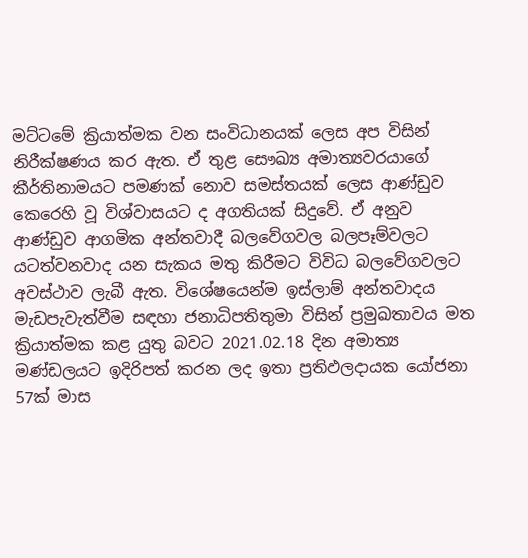මට්ටමේ ක්‍රියාත්මක වන සංවිධානයක් ලෙස අප විසින් නිරීක්ෂණය කර ඇත. ඒ තුළ සෞඛ්‍ය අමාත්‍යවරයාගේ කීර්තිනාමයට පමණක් නොව සමස්තයක් ලෙස ආණ්ඩුව කෙරෙහි වූ විශ්වාසයට ද අගතියක් සිදුවේ. ඒ අනුව ආණ්ඩුව ආගමික අන්තවාදී බලවේගවල බලපෑම්වලට යටත්වනවාද යන සැකය මතු කිරීමට විවිධ බලවේගවලට අවස්ථාව ලැබී ඇත. විශේෂයෙන්ම ඉස්ලාම් අන්තවාදය මැඩපැවැත්වීම සඳහා ජනාධිපතිතුමා විසින් ප්‍රමුඛතාවය මත ක්‍රියාත්මක කළ යුතු බවට 2021.02.18 දින අමාත්‍ය මණ්ඩලයට ඉදිරිපත් කරන ලද ඉතා ප්‍රතිඵලදායක යෝජනා 57ක් මාස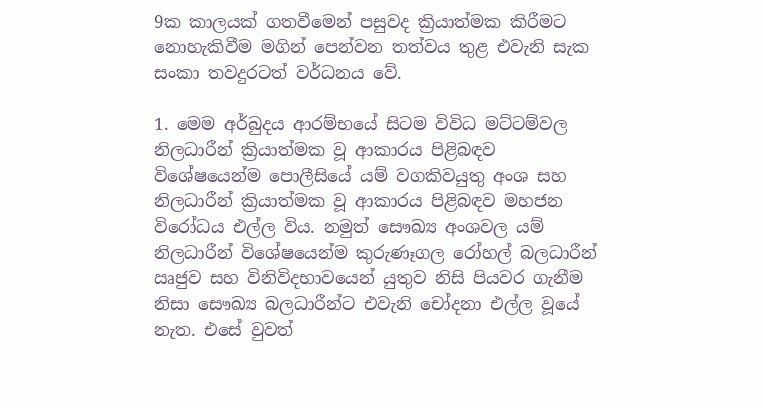9ක කාලයක් ගතවීමෙන් පසුවද ක්‍රියාත්මක කිරීමට නොහැකිවීම මගින් පෙන්වන තත්වය තුළ එවැනි සැක සංකා තවදුරටත් වර්ධනය වේ.

1. මෙම අර්බුදය ආරම්භයේ සිටම විවිධ මට්ටම්වල නිලධාරීන් ක්‍රියාත්මක වූ ආකාරය පිළිබඳව විශේෂයෙන්ම පොලීසියේ යම් වගකිවයුතු අංශ සහ නිලධාරීන් ක්‍රියාත්මක වූ ආකාරය පිළිබඳව මහජන විරෝධය එල්ල විය. නමුත් සෞඛ්‍ය අංශවල යම් නිලධාරීන් විශේෂයෙන්ම කුරුණෑගල රෝහල් බලධාරීන් ඍජුව සහ විනිවිදභාවයෙන් යුතුව නිසි පියවර ගැනීම නිසා සෞඛ්‍ය බලධාරීන්ට එවැනි චෝදනා එල්ල වූයේ නැත. එසේ වුවත්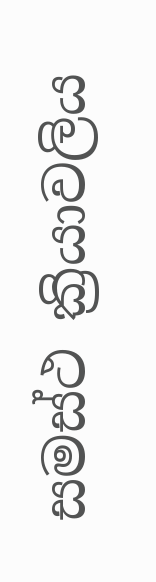සමස්ථ ක්‍රියාවලිය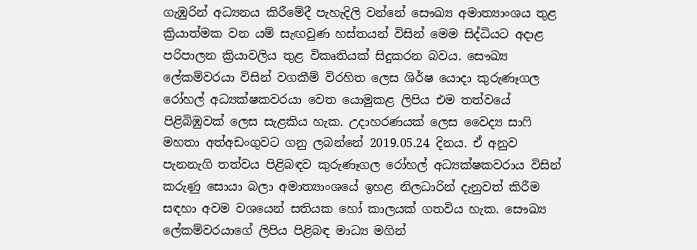ගැඹුරින් අධ්‍යනය කිරීමේදී පැහැදිලි වන්නේ සෞඛ්‍ය අමාත්‍යාංශය තුළ ක්‍රියාත්මක වන යම් සැඟවුණ හස්තයන් විසින් මෙම සිද්ධියට අදාළ පරිපාලන ක්‍රියාවලිය තුළ විකෘතියක් සිදුකරන බවය. සෞඛ්‍ය ලේකම්වරයා විසින් වගකීම් විරහිත ලෙස ශිර්ෂ යොදා කුරුණෑගල රෝහල් අධ්‍යක්ෂකවරයා වෙත යොමුකළ ලිපිය එම තත්වයේ පිළිබිඹුවක් ලෙස සැළකිය හැක. උදාහරණයක් ලෙස වෛද්‍ය සාෆි මහතා අත්අඩංගුවට ගනු ලබන්නේ 2019.05.24 දිනය. ඒ අනුව පැනනැගි තත්වය පිළිබඳව කුරුණෑගල රෝහල් අධ්‍යක්ෂකවරාය විසින් කරුණු සොයා බලා අමාත්‍යාංශයේ ඉහළ නිලධාරින් දැනුවත් කිරීම සඳහා අවම වශයෙන් සතියක හෝ කාලයක් ගතවිය හැක. සෞඛ්‍ය ලේකම්වරයාගේ ලිපිය පිළිබඳ මාධ්‍ය මගින්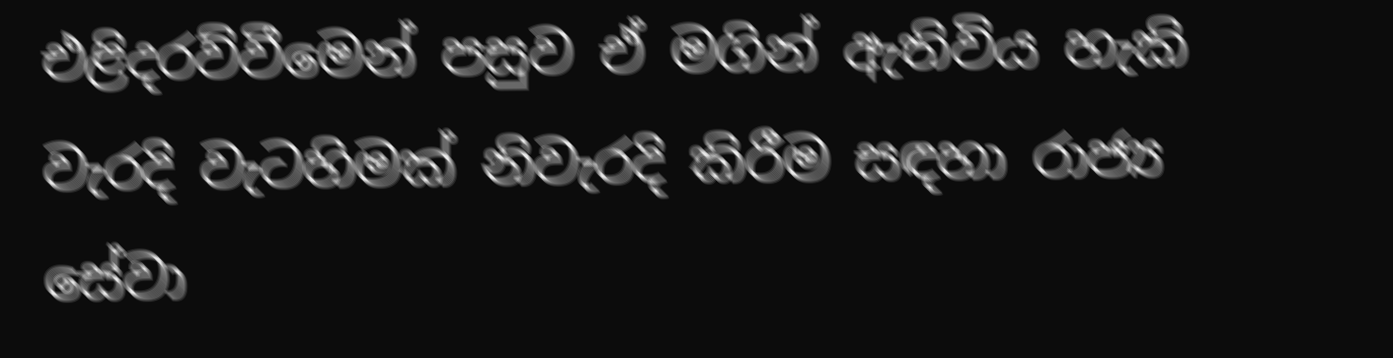එළිදරව්වීමෙන් පසුව ඒ මගින් ඇතිවිය හැකි වැරදි වැටහිමක් නිවැරදි කිරීම සඳහා රාජ්‍ය සේවා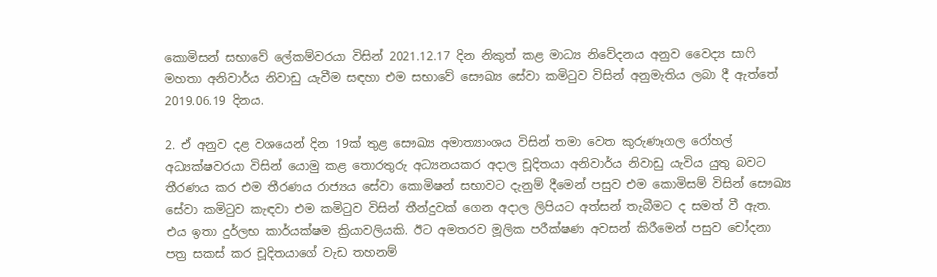කොමිසන් සභාවේ ලේකම්වරයා විසින් 2021.12.17 දින නිකුත් කළ මාධ්‍ය නිවේදනය අනුව වෛද්‍ය සාෆි මහතා අනිවාර්ය නිවාඩු යැවීම සඳහා එම සභාවේ සෞඛ්‍ය සේවා කමිටුව විසින් අනුමැතිය ලබා දී ඇත්තේ 2019.06.19 දිනය.

2. ඒ අනුව දළ වශයෙන් දින 19ක් තුළ සෞඛ්‍ය අමාත්‍යාංශය විසින් තමා වෙත කුරුණෑගල රෝහල් අධ්‍යක්ෂවරයා විසින් යොමු කළ තොරතුරු අධ්‍යනයකර අදාල චූදිතයා අනිවාර්ය නිවාඩු යැවිය යුතු බවට තීරණය කර එම තීරණය රාජ්‍යය සේවා කොමිෂන් සභාවට දැනුම් දීමෙන් පසුව එම කොමිසම් විසින් සෞඛ්‍ය සේවා කමිටුව කැඳවා එම කමිටුව විසින් තීන්දුවක් ගෙන අදාල ලිපියට අත්සන් තැබීමට ද සමත් වී ඇත. එය ඉතා දුර්ලභ කාර්යක්ෂම ක්‍රියාවලියකි. ඊට අමතරව මූලික පරීක්ෂණ අවසන් කිරීමෙන් පසුව චෝදනා පත්‍ර සකස් කර චූදිතයාගේ වැඩ තහනම්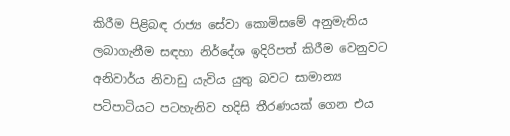කිරීම පිළිබඳ රාජ්‍ය සේවා කොමිසමේ අනුමැතිය ලබාගැනීම සඳහා නිර්දේශ ඉදිරිපත් කිරීම වෙනුවට අනිවාර්ය නිවාඩු යැවිය යුතු බවට සාමාන්‍ය පටිපාටියට පටහැනිව හදිසි තීරණයක් ගෙන එය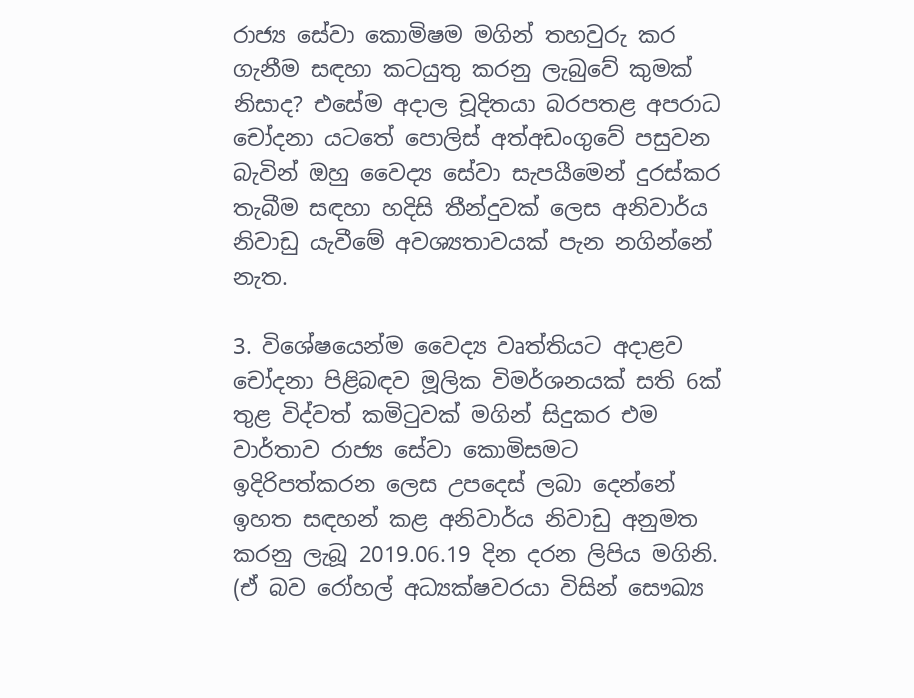රාජ්‍ය සේවා කොමිෂම මගින් තහවුරු කර ගැනීම සඳහා කටයුතු කරනු ලැබුවේ කුමක් නිසාද? එසේම අදාල චූදිතයා බරපතළ අපරාධ චෝදනා යටතේ පොලිස් අත්අඩංගුවේ පසුවන බැවින් ඔහු වෛද්‍ය සේවා සැපයීමෙන් දුරස්කර තැබීම සඳහා හදිසි තීන්දුවක් ලෙස අනිවාර්ය නිවාඩු යැවීමේ අවශ්‍යතාවයක් පැන නගින්නේ නැත.

3. විශේෂයෙන්ම වෛද්‍ය වෘත්තියට අදාළව චෝදනා පිළිබඳව මූලික විමර්ශනයක් සති 6ක් තුළ විද්වත් කමිටුවක් මගින් සිදුකර එම වාර්තාව රාජ්‍ය සේවා කොමිසමට ඉදිරිපත්කරන ලෙස උපදෙස් ලබා දෙන්නේ ඉහත සඳහන් කළ අනිවාර්ය නිවාඩු අනුමත කරනු ලැබූ 2019.06.19 දින දරන ලිපිය මගිනි. (ඒ බව රෝහල් අධ්‍යක්ෂවරයා විසින් සෞඛ්‍ය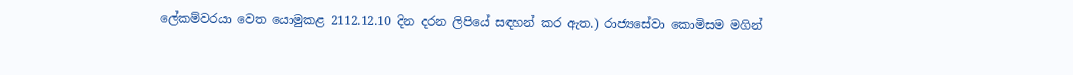ලේකම්වරයා වෙත යොමුකළ 2112.12.10 දින දරන ලිපියේ සඳහන් කර ඇත.) රාජ්‍යසේවා කොමිසම මගින්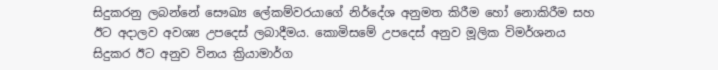සිදුකරනු ලබන්නේ සෞඛ්‍ය ලේකම්වරයාගේ නිර්දේශ අනුමත කිරීම හෝ නොකිරීම සහ ඊට අදාලව අවශ්‍ය උපදෙස් ලබාදීමය. කොමිසමේ උපදෙස් අනුව මූලික විමර්ශනය සිදුකර ඊට අනුව විනය ක්‍රියාමාර්ග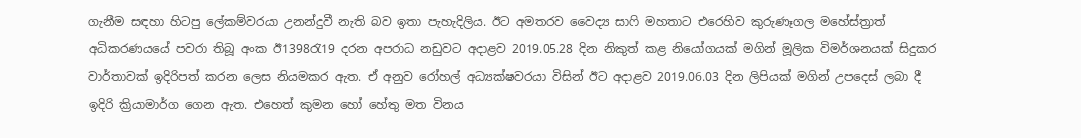ගැනීම සඳහා හිටපු ලේකම්වරයා උනන්දුවී නැති බව ඉතා පැහැදිලිය. ඊට අමතරව වෛද්‍ය සාෆි මහතාට එරෙහිව කුරුණෑගල මහේස්ත්‍රාත් අධිකරණයයේ පවරා තිබූ අංක ඊ1398රැ19 දරන අපරාධ නඩුවට අදාළව 2019.05.28 දින නිකුත් කළ නියෝගයක් මගින් මූලික විමර්ශනයක් සිදුකර වාර්තාවක් ඉදිරිපත් කරන ලෙස නියමකර ඇත. ඒ අනුව රෝහල් අධ්‍යක්ෂවරයා විසින් ඊට අදාළව 2019.06.03 දින ලිපියක් මගින් උපදෙස් ලබා දී ඉදිරි ක්‍රියාමාර්ග ගෙන ඇත. එහෙත් කුමන හෝ හේතු මත විනය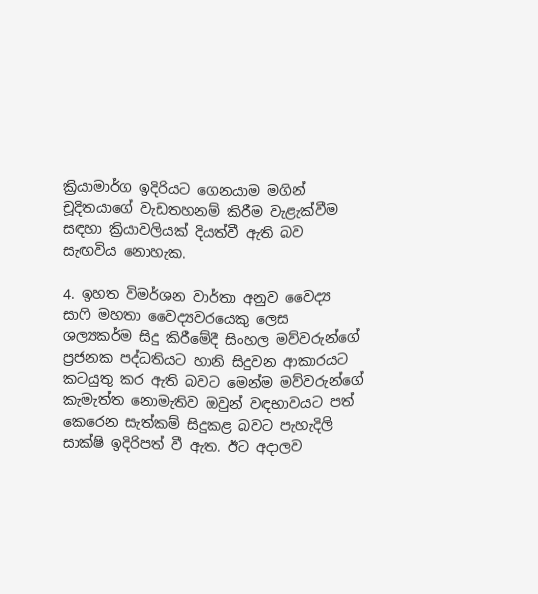ක්‍රියාමාර්ග ඉදිරියට ගෙනයාම මගින් චූදිතයාගේ වැඩතහනම් කිරීම වැළැක්වීම සඳහා ක්‍රියාවලියක් දියත්වී ඇති බව සැඟවිය නොහැක.

4. ඉහත විමර්ශන වාර්තා අනුව වෛද්‍ය සාෆි මහතා වෛද්‍යවරයෙකු ලෙස ශල්‍යකර්ම සිදු කිරීමේදී සිංහල මව්වරුන්ගේ ප්‍රජනක පද්ධතියට හානි සිදුවන ආකාරයට කටයුතු කර ඇති බවට මෙන්ම මව්වරුන්ගේ කැමැත්ත නොමැතිව ඔවුන් වඳභාවයට පත් කෙරෙන සැත්කම් සිදුකළ බවට පැහැදිලි සාක්ෂි ඉදිරිපත් වී ඇත. ඊට අදාලව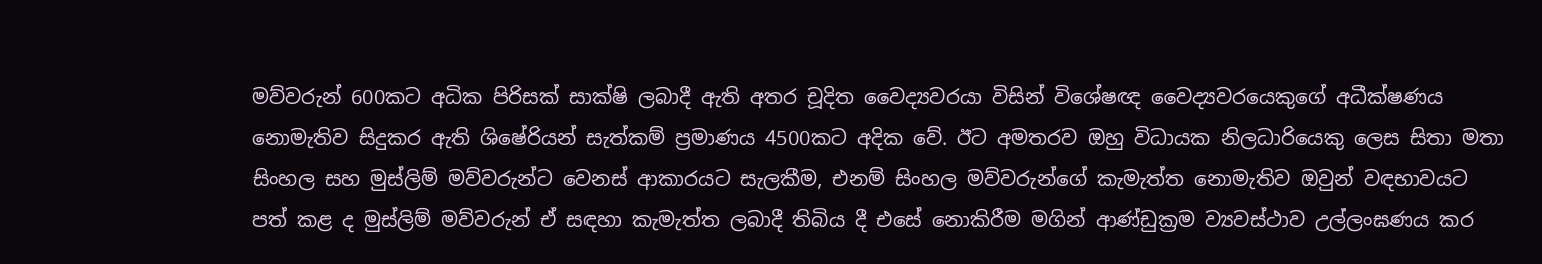මව්වරුන් 600කට අධික පිරිසක් සාක්ෂි ලබාදී ඇති අතර චූදිත වෛද්‍යවරයා විසින් විශේෂඥ වෛද්‍යවරයෙකුගේ අධීක්ෂණය නොමැතිව සිදුකර ඇති ශිෂේරියන් සැත්කම් ප්‍රමාණය 4500කට අදික වේ. ඊට අමතරව ඔහු විධායක නිලධාරියෙකු ලෙස සිතා මතා සිංහල සහ මුස්ලිම් මව්වරුන්ට වෙනස් ආකාරයට සැලකීම, එනම් සිංහල මව්වරුන්ගේ කැමැත්ත නොමැතිව ඔවුන් වඳභාවයට පත් කළ ද මුස්ලිම් මව්වරුන් ඒ සඳහා කැමැත්ත ලබාදී තිබිය දී එසේ නොකිරීම මගින් ආණ්ඩුක්‍රම ව්‍යවස්ථාව උල්ලංඝණය කර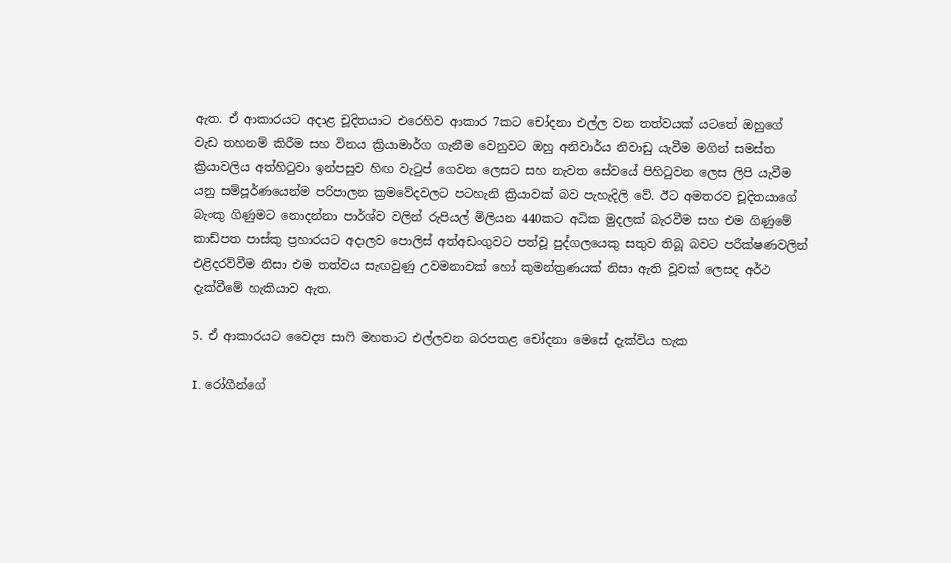ඇත. ඒ ආකාරයට අදාළ චූදිතයාට එරෙහිව ආකාර 7කට චෝදනා එල්ල වන තත්වයක් යටතේ ඔහුගේ වැඩ තහනම් කිරීම සහ විනය ක්‍රියාමාර්ග ගැනීම වෙනුවට ඔහු අනිවාර්ය නිවාඩු යැවීම මගින් සමස්ත ක්‍රියාවලිය අත්හිටුවා ඉන්පසුව හිඟ වැටුප් ගෙවන ලෙසට සහ නැවත සේවයේ පිහිටුවන ලෙස ලිපි යැවීම යනු සම්පූර්ණයෙන්ම පරිපාලන ක්‍රමවේදවලට පටහැනි ක්‍රියාවක් බව පැහැදිලි වේ. ඊට අමතරව චූදිතයාගේ බැංකු ගිණුමට නොදන්නා පාර්ශ්ව වලින් රුපියල් මිලියන 440කට අධික මුදලක් බැරවීම සහ එම ගිණුමේ කාඩ්පත පාස්කු ප්‍රහාරයට අදාලව පොලිස් අත්අඩංගුවට පත්වූ පුද්ගලයෙකු සතුව තිබූ බවට පරීක්ෂණවලින් එළිදරව්වීම නිසා එම තත්වය සැඟවුණු උවමනාවක් හෝ කුමන්ත්‍රණයක් නිසා ඇති වූවක් ලෙසද අර්ථ දැක්වීමේ හැකියාව ඇත.

5. ඒ ආකාරයට වෛද්‍ය සාෆි මහතාට එල්ලවන බරපතළ චෝදනා මෙසේ දැක්විය හැක

I. රෝගීන්ගේ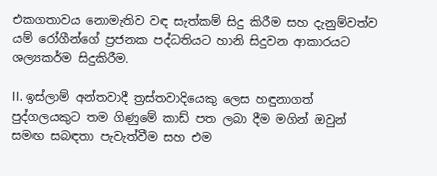එකගතාවය නොමැතිව වඳ සැත්කම් සිදු කිරීම සහ දැනුම්වත්ව යම් රෝගීන්ගේ ප්‍රජනක පද්ධතියට හානි සිදුවන ආකාරයට ශල්‍යකර්ම සිදුකිරීම.

II. ඉස්ලාම් අන්තවාදී ත්‍රස්තවාදියෙකු ලෙස හඳුනාගත් පුද්ගලයකුට තම ගිණුමේ කාඩ් පත ලබා දීම මගින් ඔවුන් සමඟ සබඳතා පැවැත්වීම සහ එම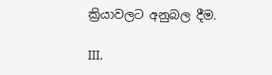ක්‍රියාවලට අනුබල දීම.

III.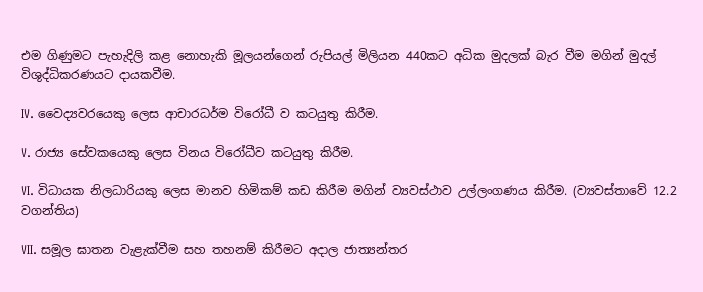එම ගිණුමට පැහැදිලි කළ නොහැකි මූලයන්ගෙන් රුපියල් මිලියන 440කට අධික මුදලක් බැර වීම මගින් මුදල් විශුද්ධිකරණයට දායකවීම.

IV. වෛද්‍යවරයෙකු ලෙස ආචාරධර්ම විරෝධී ව කටයුතු කිරීම.

V. රාජ්‍ය සේවකයෙකු ලෙස විනය විරෝධීව කටයුතු කිරීම.

VI. විධායක නිලධාරියකු ලෙස මානව හිමිකම් කඩ කිරීම මගින් ව්‍යවස්ථාව උල්ලංගණය කිරීම. (ව්‍යවස්තාවේ 12.2 වගන්තිය)

VII. සමූල ඝාතන වැළැක්වීම සහ තහනම් කිරීමට අදාල ජාත්‍යන්තර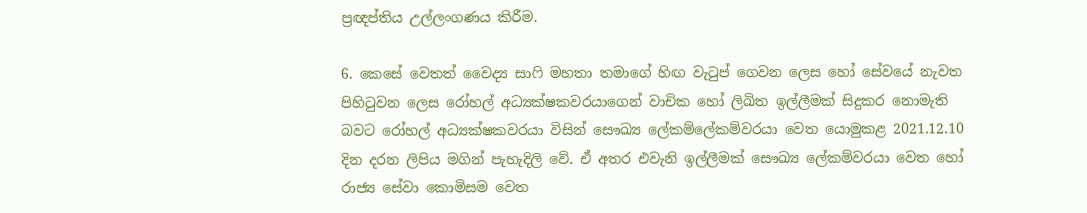ප්‍රඥප්තිය උල්ලංගණය කිරීම.

6. කෙසේ වෙතත් වෛද්‍ය සාෆි මහතා තමාගේ හිඟ වැටුප් ගෙවන ලෙස හෝ සේවයේ නැවත පිහිටුවන ලෙස රෝහල් අධ්‍යක්ෂකවරයාගෙන් වාචික හෝ ලිඛිත ඉල්ලීමක් සිදුකර නොමැති බවට රෝහල් අධ්‍යක්ෂකවරයා විසින් සෞඛ්‍ය ලේකම්ලේකම්වරයා වෙත යොමුකළ 2021.12.10 දින දරන ලිපිය මගින් පැහැදිලි වේ. ඒ අතර එවැනි ඉල්ලීමක් සෞඛ්‍ය ලේකම්වරයා වෙත හෝ රාජ්‍ය සේවා කොමිසම වෙත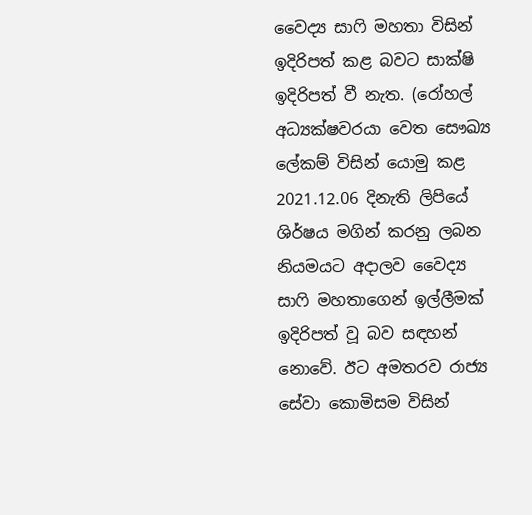වෛද්‍ය සාෆි මහතා විසින් ඉදිරිපත් කළ බවට සාක්ෂි ඉදිරිපත් වී නැත. (රෝහල් අධ්‍යක්ෂවරයා වෙත සෞඛ්‍ය ලේකම් විසින් යොමු කළ 2021.12.06 දිනැති ලිපියේ ශිර්ෂය මගින් කරනු ලබන නියමයට අදාලව වෛද්‍ය සාෆි මහතාගෙන් ඉල්ලීමක් ඉදිරිපත් වූ බව සඳහන් නොවේ. ඊට අමතරව රාජ්‍ය සේවා කොමිසම විසින්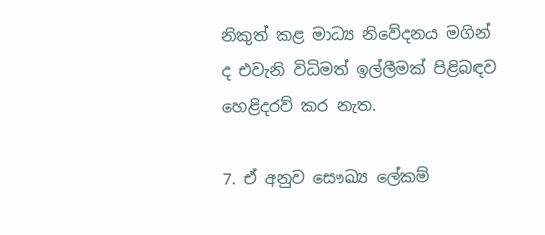නිකුත් කළ මාධ්‍ය නිවේදනය මගින් ද එවැනි විධිමත් ඉල්ලීමක් පිළිබඳව හෙළිදරව් කර නැත.

7. ඒ අනුව සෞඛ්‍ය ලේකම්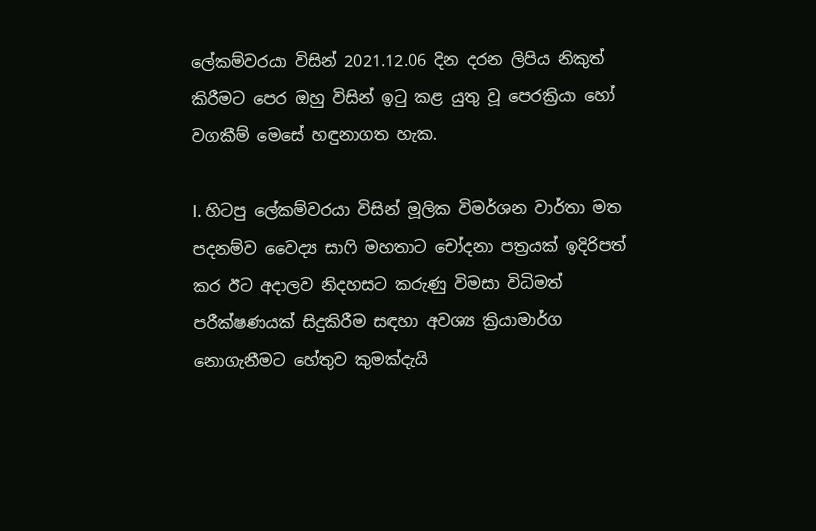ලේකම්වරයා විසින් 2021.12.06 දින දරන ලිපිය නිකුත් කිරීමට පෙර ඔහු විසින් ඉටු කළ යුතු වූ පෙරක්‍රියා හෝ වගකීම් මෙසේ හඳුනාගත හැක.

I. හිටපු ලේකම්වරයා විසින් මූලික විමර්ශන වාර්තා මත පදනම්ව වෛද්‍ය සාෆි මහතාට චෝදනා පත්‍රයක් ඉදිරිපත් කර ඊට අදාලව නිදහසට කරුණු විමසා විධිමත් පරීක්ෂණයක් සිදුකිරීම සඳහා අවශ්‍ය ක්‍රියාමාර්ග නොගැනීමට හේතුව කුමක්දැයි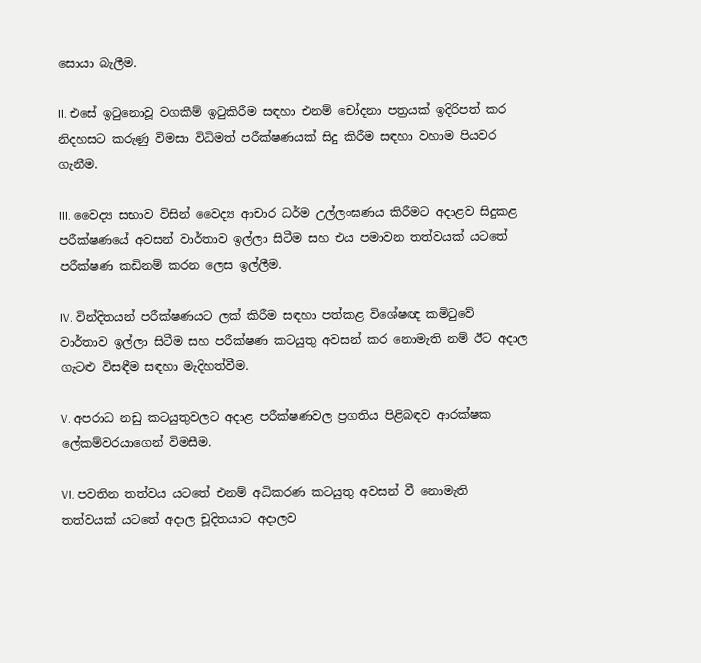සොයා බැලීම.

II. එසේ ඉටුනොවූ වගකීම් ඉටුකිරීම සඳහා එනම් චෝදනා පත්‍රයක් ඉදිරිපත් කර නිදහසට කරුණු විමසා විධිමත් පරීක්ෂණයක් සිදු කිරීම සඳහා වහාම පියවර ගැනීම.

III. වෛද්‍ය සභාව විසින් වෛද්‍ය ආචාර ධර්ම උල්ලංඝණය කිරීමට අදාළව සිදුකළ පරීක්ෂණයේ අවසන් වාර්තාව ඉල්ලා සිටීම සහ එය පමාවන තත්වයක් යටතේ පරීක්ෂණ කඩිනම් කරන ලෙස ඉල්ලීම.

IV. වින්දිතයන් පරීක්ෂණයට ලක් කිරීම සඳහා පත්කළ විශේෂඥ කමිටුවේ වාර්තාව ඉල්ලා සිටීම සහ පරීක්ෂණ කටයුතු අවසන් කර නොමැති නම් ඊට අදාල ගැටළු විසඳීම සඳහා මැදිහත්වීම.

V. අපරාධ නඩු කටයුතුවලට අදාළ පරීක්ෂණවල ප්‍රගතිය පිළිබඳව ආරක්ෂක ලේකම්වරයාගෙන් විමසීම.

VI. පවතින තත්වය යටතේ එනම් අධිකරණ කටයුතු අවසන් වී නොමැති තත්වයක් යටතේ අදාල චූදිතයාට අදාලව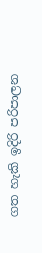ගත හැකි ඉදිරි පරිපාලන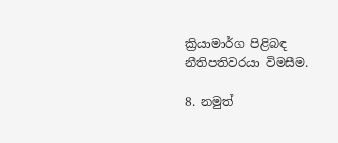ක්‍රියාමාර්ග පිළිබඳ නීතිපතිවරයා විමසීම.

8. නමුත්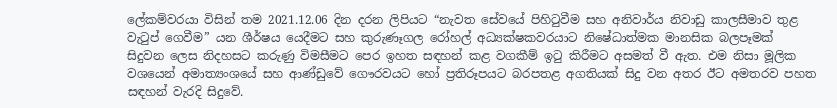ලේකම්වරයා විසින් තම 2021.12.06 දින දරන ලිපියට “නැවත සේවයේ පිහිටුවීම සහ අනිවාර්ය නිවාඩු කාලසීමාව තුළ වැටුප් ගෙවීම” යන ශීර්ෂය යෙදීමට සහ කුරුණෑගල රෝහල් අධ්‍යක්ෂකවරයාට නිෂේධාත්මක මානසික බලපෑමක් සිදුවන ලෙස නිදහසට කරුණු විමසීමට පෙර ඉහත සඳහන් කළ වගකීම් ඉටු කිරීමට අසමත් වී ඇත. එම නිසා මූලික වශයෙන් අමාත්‍යංශයේ සහ ආණ්ඩුවේ ගෞරවයට හෝ ප්‍රතිරූපයට බරපතළ අගතියක් සිදු වන අතර ඊට අමතරව පහත සඳහන් වැරදි සිදුවේ.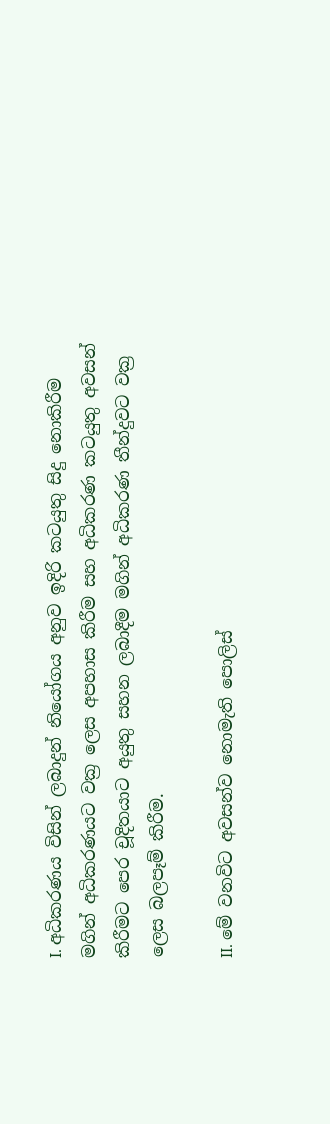I. අධිකරණය විසින් ලබාදුන් නියෝගය අනුව ඉදිරි කටයුතු සිදු නොකිරීම මගින් අධිකරණයට වක්‍ර ලෙස අපහාස කිරීම සහ අධිකරණ කටයුතු අවසන් කිරීමට පෙර චූදිතයාට අයුතු සහන ලබාදීම මගින් අධිකරණ තීන්දුවට වක්‍ර ලෙස බලපෑම් කිරීම.

II. මේ වනවිට අවසන්ව නොමැති පොලිස්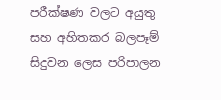පරීක්ෂණ වලට අයුතු සහ අහිතකර බලපෑම් සිදුවන ලෙස පරිපාලන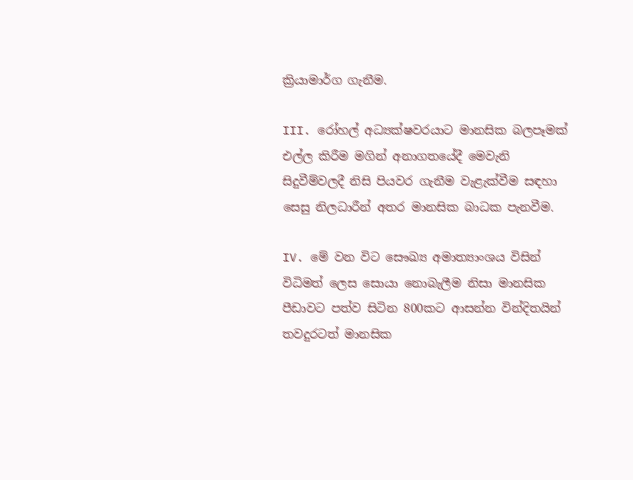ක්‍රියාමාර්ග ගැනීම.

III. රෝහල් අධ්‍යක්ෂවරයාට මානසික බලපෑමක් එල්ල කිරීම මගින් අනාගතයේදී මෙවැනි සිදුවීම්වලදී නිසි පියවර ගැනීම වැළැක්වීම සඳහා සෙසු නිලධාරීන් අතර මානසික බාධක පැනවීම.

IV. මේ වන විට සෞඛ්‍ය අමාත්‍යාංශය විසින් විධිමත් ලෙස සොයා නොබැලීම නිසා මානසික පීඩාවට පත්ව සිටින 800කට ආසන්න වින්දිතයින් තවදුරටත් මානසික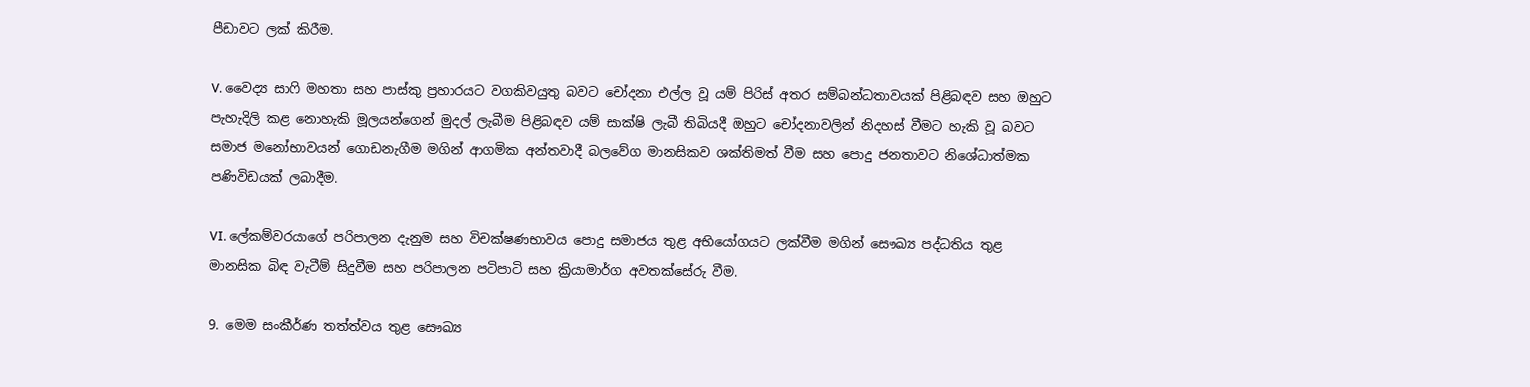පීඩාවට ලක් කිරීම.

V. වෛද්‍ය සාෆි මහතා සහ පාස්කු ප්‍රහාරයට වගකිවයුතු බවට චෝදනා එල්ල වූ යම් පිරිස් අතර සම්බන්ධතාවයක් පිළිබඳව සහ ඔහුට පැහැදිලි කළ නොහැකි මූලයන්ගෙන් මුදල් ලැබීම පිළිබඳව යම් සාක්ෂි ලැබී තිබියදී ඔහුට චෝදනාවලින් නිදහස් වීමට හැකි වූ බවට සමාජ මනෝභාවයන් ගොඩනැගීම මගින් ආගමික අන්තවාදී බලවේග මානසිකව ශක්තිමත් වීම සහ පොදු ජනතාවට නිශේධාත්මක පණිවිඩයක් ලබාදීම.

VI. ලේකම්වරයාගේ පරිපාලන දැනුම සහ විචක්ෂණභාවය පොදු සමාජය තුළ අභියෝගයට ලක්වීම මගින් සෞඛ්‍ය පද්ධතිය තුළ මානසික බිඳ වැටීම් සිදුවීම සහ පරිපාලන පටිපාටි සහ ක්‍රියාමාර්ග අවතක්සේරු වීම.

9. මෙම සංකීර්ණ තත්ත්වය තුළ සෞඛ්‍ය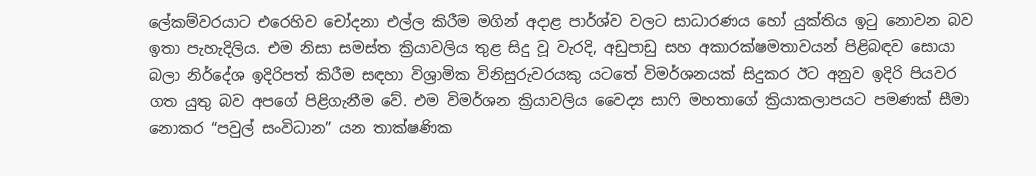ලේකම්වරයාට එරෙහිව චෝදනා එල්ල කිරීම මගින් අදාළ පාර්ශ්ව වලට සාධාරණය හෝ යුක්තිය ඉටු නොවන බව ඉතා පැහැදිලිය. එම නිසා සමස්ත ක්‍රියාවලිය තුළ සිදු වූ වැරදි, අඩුපාඩු සහ අකාරක්ෂමතාවයන් පිළිබඳව සොයා බලා නිර්දේශ ඉදිරිපත් කිරීම සඳහා විශ්‍රාමික විනිසුරුවරයකු යටතේ විමර්ශනයක් සිදුකර ඊට අනුව ඉදිරි පියවර ගත යුතු බව අපගේ පිළිගැනීම වේ. එම විමර්ශන ක්‍රියාවලිය වෛද්‍ය සාෆි මහතාගේ ක්‍රියාකලාපයට පමණක් සීමා නොකර “පවුල් සංවිධාන” යන තාක්ෂණික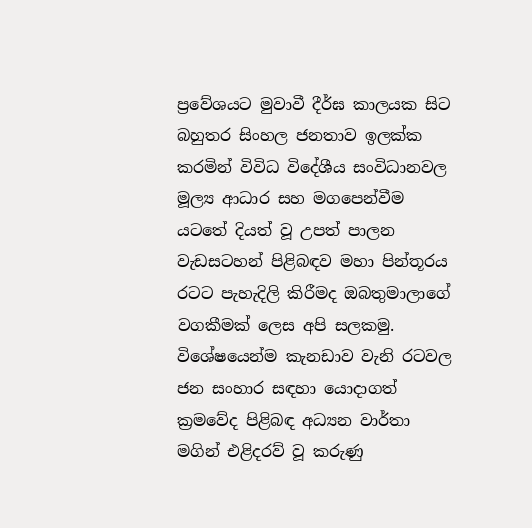ප්‍රවේශයට මුවාවී දීර්ඝ කාලයක සිට බහුතර සිංහල ජනතාව ඉලක්ක කරමින් විවිධ විදේශීය සංවිධානවල මූල්‍ය ආධාර සහ මගපෙන්වීම යටතේ දියත් වූ උපත් පාලන වැඩසටහන් පිළිබඳව මහා පින්තූරය රටට පැහැදිලි කිරීමද ඔබතුමාලාගේ වගකීමක් ලෙස අපි සලකමු. විශේෂයෙන්ම කැනඩාව වැනි රටවල ජන සංහාර සඳහා යොදාගත් ක්‍රමවේද පිළිබඳ අධ්‍යන වාර්තා මගින් එළිදරව් වූ කරුණු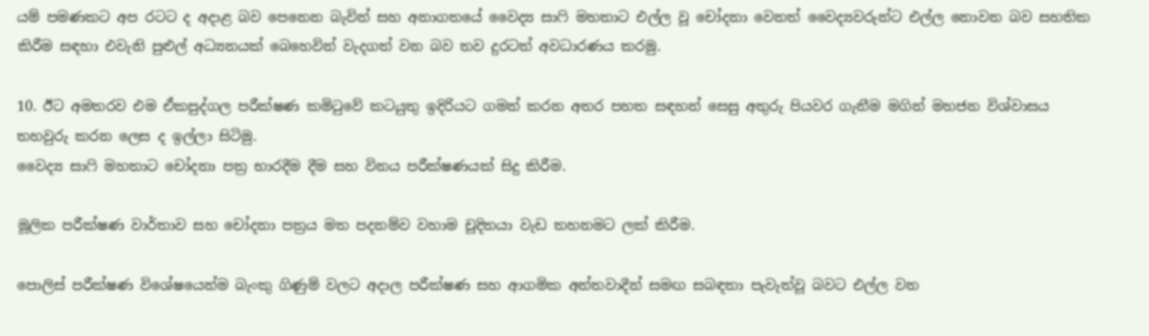යම් පමණකට අප රටට ද අදාළ බව පෙනෙන බැවින් සහ අනාගතයේ වෛද්‍ය සාෆි මහතාට එල්ල වූ චෝදනා වෙනත් වෛද්‍යවරුන්ට එල්ල නොවන බව සහතික කිරීම සඳහා එවැනි පුළුල් අධ්‍යනයක් බෙහෙවින් වැදගත් වන බව තව දුරටත් අවධාරණය කරමු.

10. ඊට අමතරව එම ඒකපුද්ගල පරීක්ෂණ කමිටුවේ කටයුතු ඉදිරියට ගමන් කරන අතර පහත සඳහන් සෙසු අතුරු පියවර ගැනීම මගින් මහජන විශ්වාසය තහවුරු කරන ලෙස ද ඉල්ලා සිටිමු.
වෛද්‍ය සාෆි මහතාට චෝදනා පත්‍ර භාරදීම දීම සහ විනය පරීක්ෂණයක් සිදු කිරීම.

මූලික පරීක්ෂණ වාර්තාව සහ චෝදනා පත්‍රය මත පදනම්ව වහාම චූදිතයා වැඩ තහනමට ලක් කිරීම.

පොලිස් පරීක්ෂණ විශේෂයෙන්ම බැංකු ගිණුම් වලට අදාල පරීක්ෂණ සහ ආගමික අන්තවාදීන් සමඟ සබඳතා පැවැත්වූ බවට එල්ල වන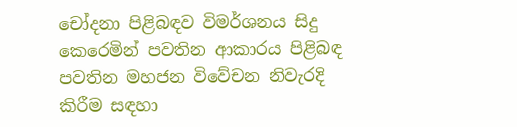චෝදනා පිළිබඳව විමර්ශනය සිදු කෙරෙමින් පවතින ආකාරය පිළිබඳ පවතින මහජන විවේචන නිවැරදි කිරීම සඳහා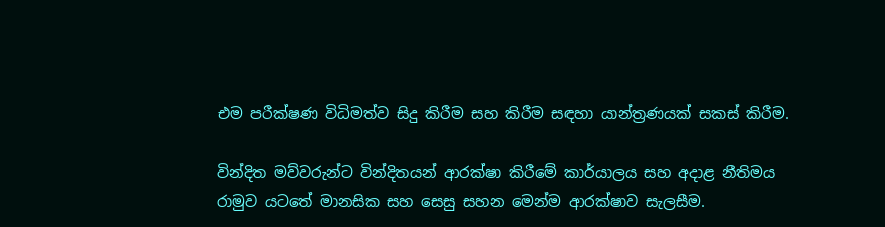එම පරීක්ෂණ විධිමත්ව සිදු කිරීම සහ කිරීම සඳහා යාන්ත්‍රණයක් සකස් කිරීම.

වින්දිත මව්වරුන්ට වින්දිතයන් ආරක්ෂා කිරීමේ කාර්යාලය සහ අදාළ නීතිමය රාමුව යටතේ මානසික සහ සෙසු සහන මෙන්ම ආරක්ෂාව සැලසීම.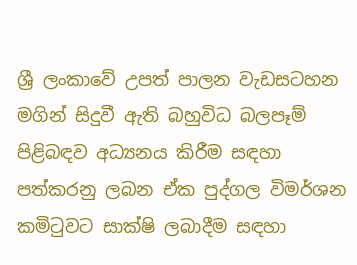ශ්‍රී ලංකාවේ උපත් පාලන වැඩසටහන මගින් සිදුවී ඇති බහුවිධ බලපෑම් පිළිබඳව අධ්‍යනය කිරීම සඳහා පත්කරනු ලබන ඒක පුද්ගල විමර්ශන කමිටුවට සාක්ෂි ලබාදීම සඳහා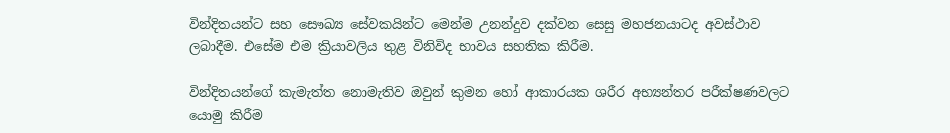වින්දිතයන්ට සහ සෞඛ්‍ය සේවකයින්ට මෙන්ම උනන්දුව දක්වන සෙසු මහජනයාටද අවස්ථාව ලබාදීම. එසේම එම ක්‍රියාවලිය තුළ විනිවිද භාවය සහතික කිරීම.

වින්දිතයන්ගේ කැමැත්ත නොමැතිව ඔවුන් කුමන හෝ ආකාරයක ශරීර අභ්‍යන්තර පරීක්ෂණවලට යොමු කිරීම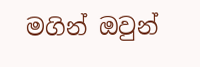මගින් ඔවුන්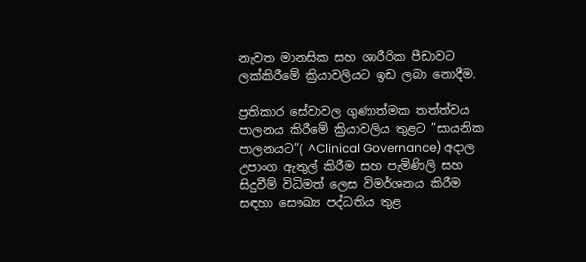නැවත මානසික සහ ශාරීරික පීඩාවට ලක්කිරීමේ ක්‍රියාවලියට ඉඩ ලබා නොදීම.

ප්‍රතිකාර සේවාවල ගුණාත්මක තත්ත්වය පාලනය කිරීමේ ක්‍රියාවලිය තුළට ”සායනික පාලනයට”( ^Clinical Governance) අදාල උපාංග ඇතුල් කිරීම සහ පැමිණිලි සහ සිදුවීම් විධිමත් ලෙස විමර්ශනය කිරීම සඳහා සෞඛ්‍ය පද්ධතිය තුළ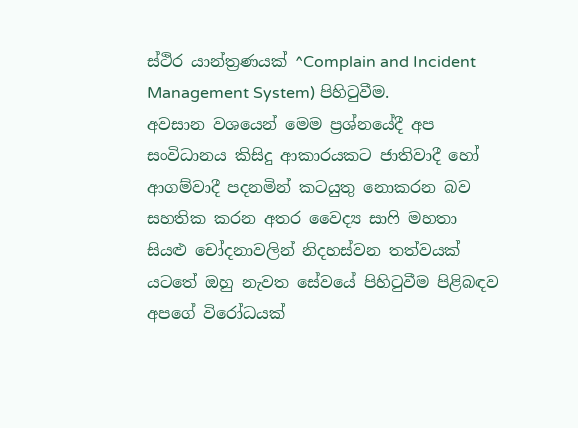ස්ථිර යාන්ත්‍රණයක් ^Complain and Incident Management System) පිහිටුවීම.
අවසාන වශයෙන් මෙම ප්‍රශ්නයේදී අප සංවිධානය කිසිදු ආකාරයකට ජාතිවාදී හෝ ආගම්වාදී පදනමින් කටයුතු නොකරන බව සහතික කරන අතර වෛද්‍ය සාෆි මහතා සියළු චෝදනාවලින් නිදහස්වන තත්වයක් යටතේ ඔහු නැවත සේවයේ පිහිටුවීම පිළිබඳව අපගේ විරෝධයක්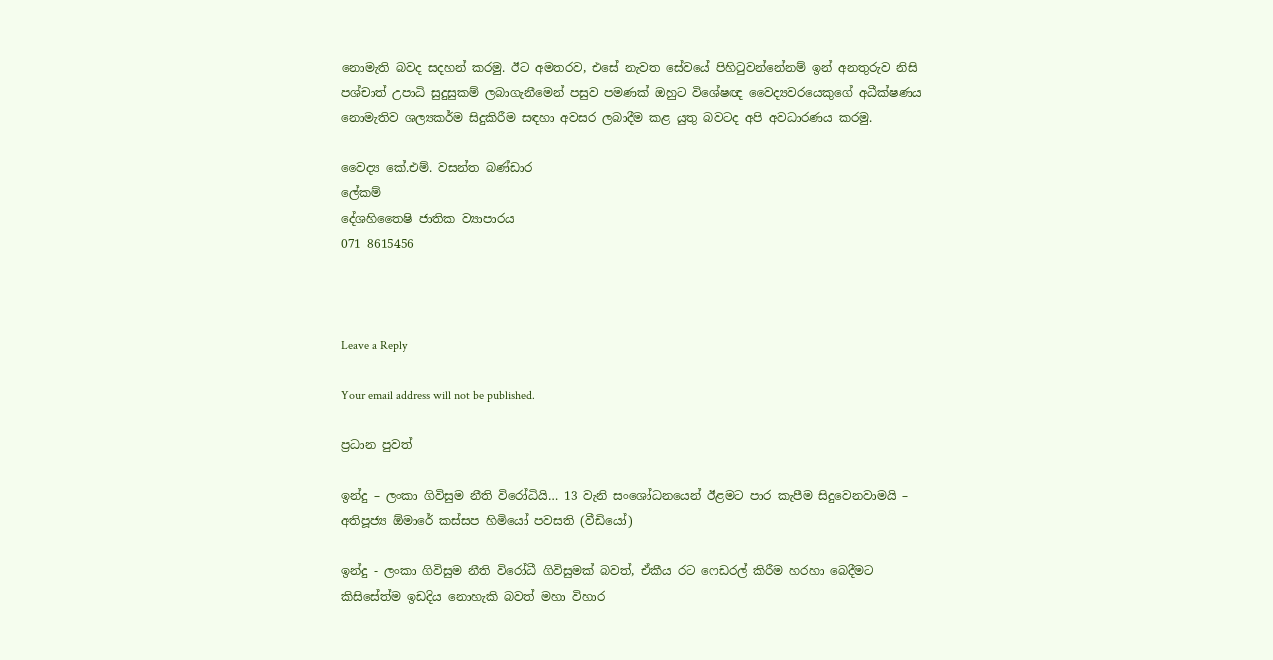නොමැති බවද සදහන් කරමු. ඊට අමතරව, එසේ නැවත සේවයේ පිහිටුවන්නේනම් ඉන් අනතුරුව නිසි පශ්චාත් උපාධි සුදුසුකම් ලබාගැනීමෙන් පසුව පමණක් ඔහුට විශේෂඥ වෛද්‍යවරයෙකුගේ අධීක්ෂණය නොමැතිව ශල්‍යකර්ම සිදුකිරීම සඳහා අවසර ලබාදීම කළ යුතු බවටද අපි අවධාරණය කරමු.

වෛද්‍ය කේ.එම්. වසන්ත බණ්ඩාර
ලේකම්
දේශහිතෛෂි ජාතික ව්‍යාපාරය
071 8615456



Leave a Reply

Your email address will not be published.

ප්‍රධාන පුවත්

ඉන්දු – ලංකා ගිවිසුම නීති විරෝධියි… 13 වැනි සංශෝධනයෙන් ඊළමට පාර කැපීම සිදුවෙනවාමයි – අතිපූජ්‍ය ඕමාරේ කස්සප හිමියෝ පවසති (වීඩියෝ)

ඉන්දු - ලංකා ගිවිසුම නීති විරෝධී ගිවිසුමක් බවත්, ඒකීය රට ෆෙඩරල් කිරීම හරහා බෙදීමට කිසිසේත්ම ඉඩදිය නොහැකි බවත් මහා විහාර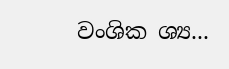වංශික ශ්‍ය...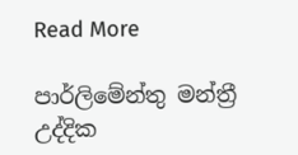Read More

පාර්ලිමේන්තු මන්ත්‍රී උද්දික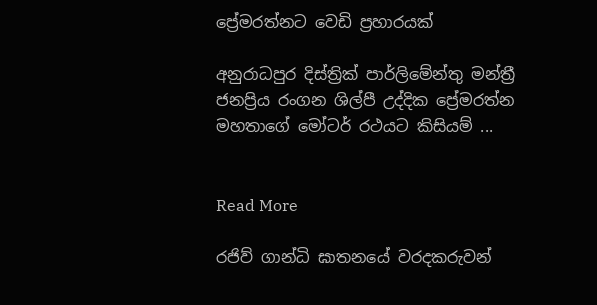ප්‍රේමරත්නට වෙඩි ප්‍රහාරයක්

අනුරාධපුර දිස්ත්‍රික් පාර්ලිමේන්තු මන්ත්‍රී ජනප්‍රිය රංගන ශිල්පී උද්දික ප්‍රේමරත්න මහතාගේ මෝටර් රථයට කිසියම් ...


Read More

රජිව් ගාන්ධි ඝාතනයේ වරදකරුවන්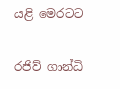යළි මෙරටට

රජිව් ගාන්ධි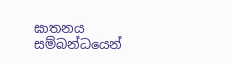ඝාතනය සම්බන්ධයෙන්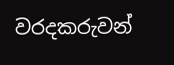වරදකරුවන්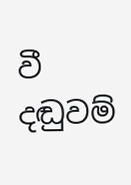වී දඬුවම්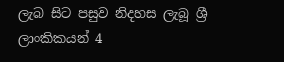ලැබ සිට පසුව නිදහස ලැබූ ශ්‍රී ලාංකිකයන් 4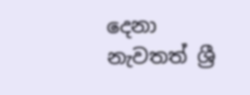දෙනා නැවතත් ශ්‍රී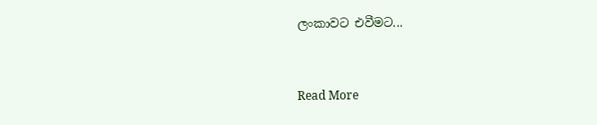ලංකාවට එවීමට...


Read More